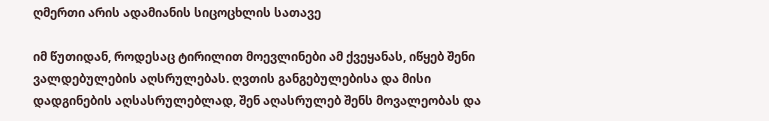ღმერთი არის ადამიანის სიცოცხლის სათავე

იმ წუთიდან, როდესაც ტირილით მოევლინები ამ ქვეყანას, იწყებ შენი ვალდებულების აღსრულებას. ღვთის განგებულებისა და მისი დადგინების აღსასრულებლად, შენ აღასრულებ შენს მოვალეობას და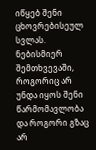იწყებ შენი ცხოვრებისეულ სვლას. ნებისმიერ შემთხვევაში, როგორიც არ უნდა იყოს შენი წარმომავლობა და როგორი გზაც არ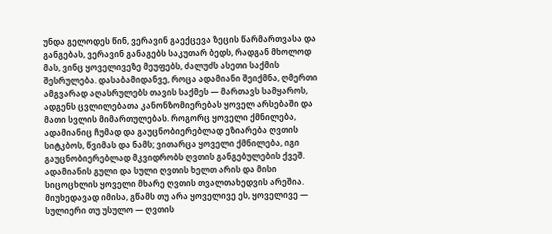უნდა გელოდეს წინ, ვერავინ გაექცევა ზეცის წარმართვასა და განგებას, ვერავინ განაგებს საკუთარ ბედს, რადგან მხოლოდ მას, ვინც ყოველივეზე მეუფებს, ძალუძს ასეთი საქმის შესრულება. დასაბამიდანვე, როცა ადამიანი შეიქმნა, ღმერთი ამგვარად აღასრულებს თავის საქმეს — მართავს სამყაროს, ადგენს ცვლილებათა კანონზომიერებას ყოველ არსებაში და მათი სვლის მიმართულებას. როგორც ყოველი ქმნილება, ადამიანიც ჩუმად და გაუცნობიერებლად ეზიარება ღვთის სიტკბოს, წვიმას და ნამს; ვითარცა ყოველი ქმნილება, იგი გაუცნობიერებლად მკვიდრობს ღვთის განგებულების ქვეშ. ადამიანის გული და სული ღვთის ხელთ არის და მისი სიცოცხლის ყოველი მხარე ღვთის თვალთახედვის არეშია. მიუხედავად იმისა, გწამს თუ არა ყოველივე ეს, ყოველივე — სულიერი თუ უსულო — ღვთის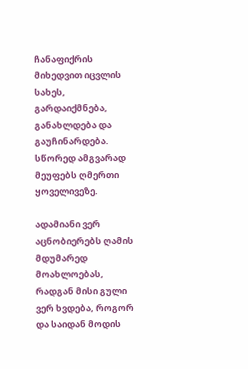ჩანაფიქრის მიხედვით იცვლის სახეს, გარდაიქმნება, განახლდება და გაუჩინარდება. სწორედ ამგვარად მეუფებს ღმერთი ყოველივეზე.

ადამიანი ვერ აცნობიერებს ღამის მდუმარედ მოახლოებას, რადგან მისი გული ვერ ხვდება, როგორ და საიდან მოდის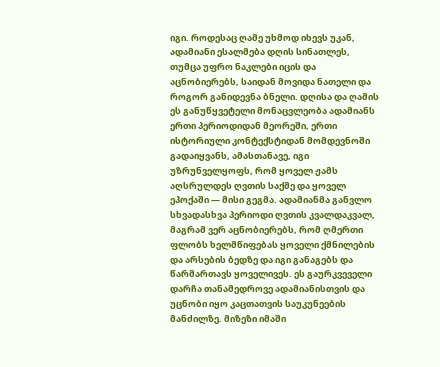იგი. როდესაც ღამე უხმოდ იხევს უკან, ადამიანი ესალმება დღის სინათლეს, თუმცა უფრო ნაკლები იცის და აცნობიერებს, საიდან მოვიდა ნათელი და როგორ განიდევნა ბნელი. დღისა და ღამის ეს განუწყვეტელი მონაცვლეობა ადამიანს ერთი პერიოდიდან მეორეში, ერთი ისტორიული კონტექსტიდან მომდევნოში გადაიყვანს, ამასთანავე, იგი უზრუნველყოფს, რომ ყოველ ჟამს აღსრულდეს ღვთის საქმე და ყოველ ეპოქაში — მისი გეგმა. ადამიანმა განვლო სხვადასხვა პერიოდი ღვთის კვალდაკვალ, მაგრამ ვერ აცნობიერებს, რომ ღმერთი ფლობს ხელმწიფებას ყოველი ქმნილების და არსების ბედზე და იგი განაგებს და წარმართავს ყოველივეს. ეს გაურკვეველი დარჩა თანამედროვე ადამიანისთვის და უცნობი იყო კაცთათვის საუკუნეების მანძილზე. მიზეზი იმაში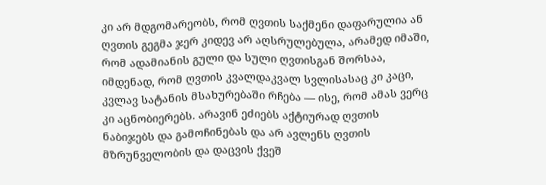კი არ მდგომარეობს, რომ ღვთის საქმენი დაფარულია ან ღვთის გეგმა ჯერ კიდევ არ აღსრულებულა, არამედ იმაში, რომ ადამიანის გული და სული ღვთისგან შორსაა, იმდენად, რომ ღვთის კვალდაკვალ სვლისასაც კი კაცი, კვლავ სატანის მსახურებაში რჩება — ისე, რომ ამას ვერც კი აცნობიერებს. არავინ ეძიებს აქტიურად ღვთის ნაბიჯებს და გამოჩინებას და არ ავლენს ღვთის მზრუნველობის და დაცვის ქვეშ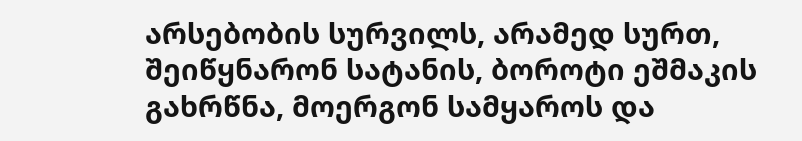არსებობის სურვილს, არამედ სურთ, შეიწყნარონ სატანის, ბოროტი ეშმაკის გახრწნა, მოერგონ სამყაროს და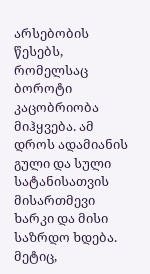არსებობის წესებს, რომელსაც ბოროტი კაცობრიობა მიჰყვება. ამ დროს ადამიანის გული და სული სატანისათვის მისართმევი ხარკი და მისი საზრდო ხდება. მეტიც,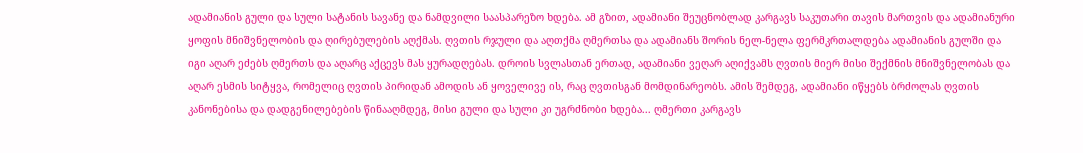ადამიანის გული და სული სატანის სავანე და ნამდვილი საასპარეზო ხდება. ამ გზით, ადამიანი შეუცნობლად კარგავს საკუთარი თავის მართვის და ადამიანური ყოფის მნიშვნელობის და ღირებულების აღქმას. ღვთის რჯული და აღთქმა ღმერთსა და ადამიანს შორის ნელ-ნელა ფერმკრთალდება ადამიანის გულში და იგი აღარ ეძებს ღმერთს და აღარც აქცევს მას ყურადღებას. დროის სვლასთან ერთად, ადამიანი ვეღარ აღიქვამს ღვთის მიერ მისი შექმნის მნიშვნელობას და აღარ ესმის სიტყვა, რომელიც ღვთის პირიდან ამოდის ან ყოველივე ის, რაც ღვთისგან მომდინარეობს. ამის შემდეგ, ადამიანი იწყებს ბრძოლას ღვთის კანონებისა და დადგენილებების წინააღმდეგ, მისი გული და სული კი უგრძნობი ხდება... ღმერთი კარგავს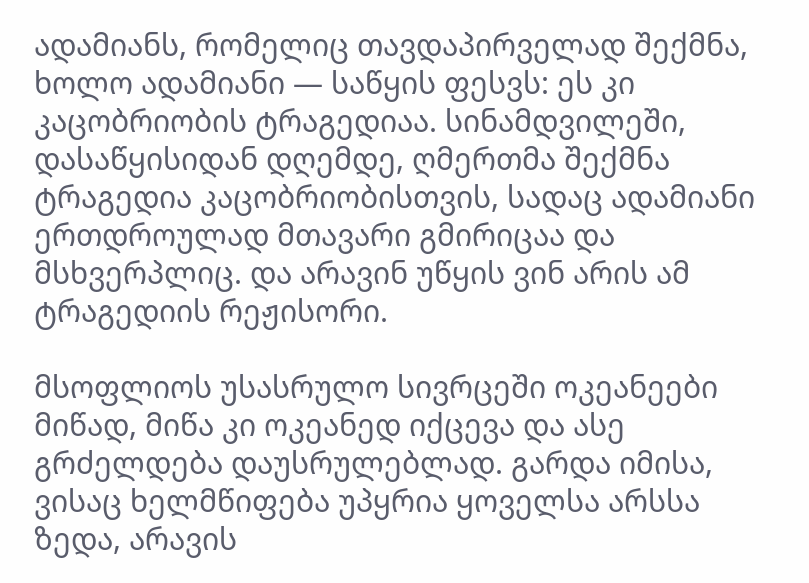ადამიანს, რომელიც თავდაპირველად შექმნა, ხოლო ადამიანი — საწყის ფესვს: ეს კი კაცობრიობის ტრაგედიაა. სინამდვილეში, დასაწყისიდან დღემდე, ღმერთმა შექმნა ტრაგედია კაცობრიობისთვის, სადაც ადამიანი ერთდროულად მთავარი გმირიცაა და მსხვერპლიც. და არავინ უწყის ვინ არის ამ ტრაგედიის რეჟისორი.

მსოფლიოს უსასრულო სივრცეში ოკეანეები მიწად, მიწა კი ოკეანედ იქცევა და ასე გრძელდება დაუსრულებლად. გარდა იმისა, ვისაც ხელმწიფება უპყრია ყოველსა არსსა ზედა, არავის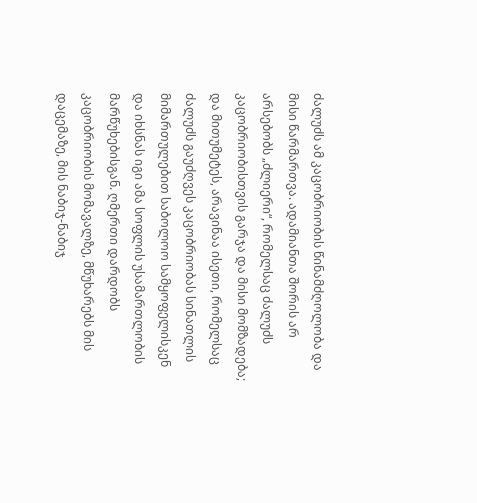ძალუძს ამ კაცობრიობის წინამძღოლობა და მისი წარმართვა. ადამიანთა შორის არ არსებობს „ძლიერი“, რომელსაც ძალუძს კაცობრიობისთვის გარჯა და მისი მომზადება; და მითუმეტეს, არავინაა ისეთი, რომელსაც ძალუძს გაუძღვეს კაცობრიობას სინათლის მიმართულებით საბოლოო სამყოფელისკენ და იხსნას იგი ამა სოფლის უსამართლობის მარწუხებისგან. ღმერთი დარდობს კაცობრიობის მომავალზე, მწუხარებს მის დაცემაზე, მის ნაბიჯ-ნაბიჯ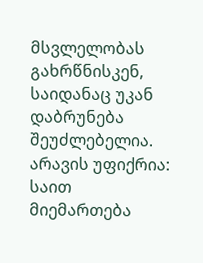მსვლელობას გახრწნისკენ, საიდანაც უკან დაბრუნება შეუძლებელია. არავის უფიქრია: საით მიემართება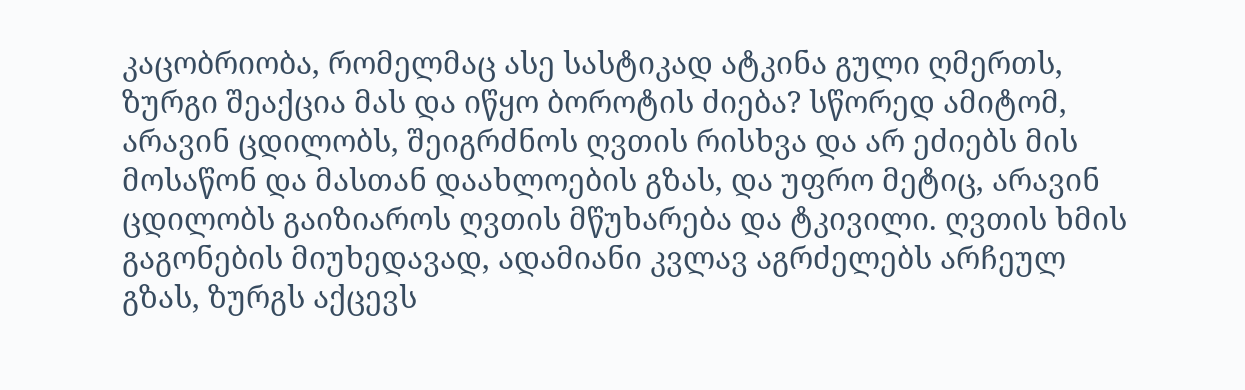კაცობრიობა, რომელმაც ასე სასტიკად ატკინა გული ღმერთს, ზურგი შეაქცია მას და იწყო ბოროტის ძიება? სწორედ ამიტომ, არავინ ცდილობს, შეიგრძნოს ღვთის რისხვა და არ ეძიებს მის მოსაწონ და მასთან დაახლოების გზას, და უფრო მეტიც, არავინ ცდილობს გაიზიაროს ღვთის მწუხარება და ტკივილი. ღვთის ხმის გაგონების მიუხედავად, ადამიანი კვლავ აგრძელებს არჩეულ გზას, ზურგს აქცევს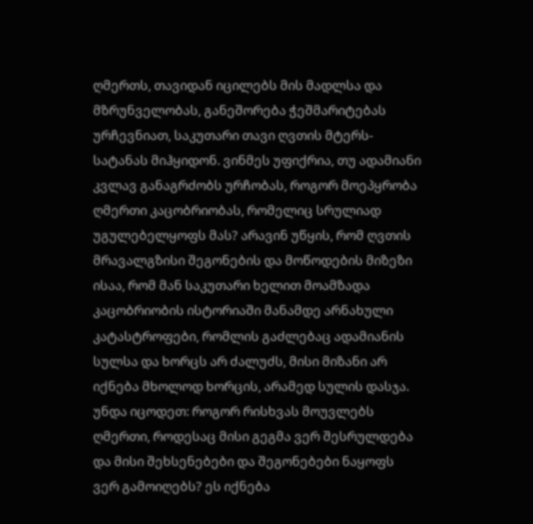ღმერთს, თავიდან იცილებს მის მადლსა და მზრუნველობას, განეშორება ჭეშმარიტებას ურჩევნიათ, საკუთარი თავი ღვთის მტერს-სატანას მიჰყიდონ. ვინმეს უფიქრია, თუ ადამიანი კვლავ განაგრძობს ურჩობას, როგორ მოეპყრობა ღმერთი კაცობრიობას, რომელიც სრულიად უგულებელყოფს მას? არავინ უწყის, რომ ღვთის მრავალგზისი შეგონების და მოწოდების მიზეზი ისაა, რომ მან საკუთარი ხელით მოამზადა კაცობრიობის ისტორიაში მანამდე არნახული კატასტროფები, რომლის გაძლებაც ადამიანის სულსა და ხორცს არ ძალუძს, მისი მიზანი არ იქნება მხოლოდ ხორცის, არამედ სულის დასჯა. უნდა იცოდეთ: როგორ რისხვას მოუვლებს ღმერთი, როდესაც მისი გეგმა ვერ შესრულდება და მისი შეხსენებები და შეგონებები ნაყოფს ვერ გამოიღებს? ეს იქნება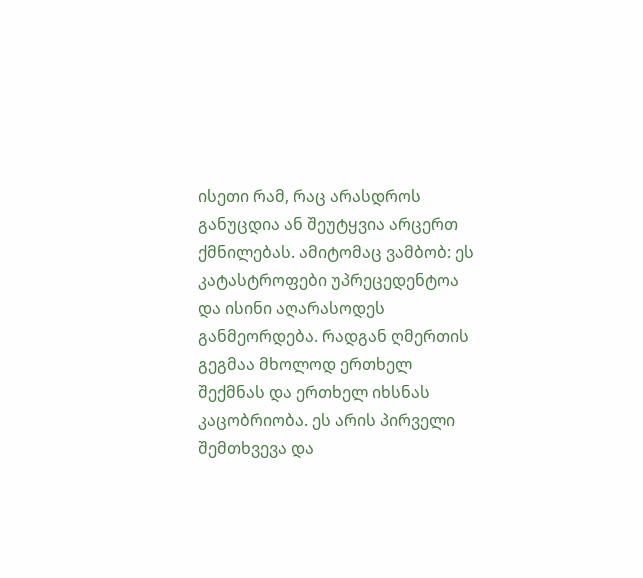ისეთი რამ, რაც არასდროს განუცდია ან შეუტყვია არცერთ ქმნილებას. ამიტომაც ვამბობ: ეს კატასტროფები უპრეცედენტოა და ისინი აღარასოდეს განმეორდება. რადგან ღმერთის გეგმაა მხოლოდ ერთხელ შექმნას და ერთხელ იხსნას კაცობრიობა. ეს არის პირველი შემთხვევა და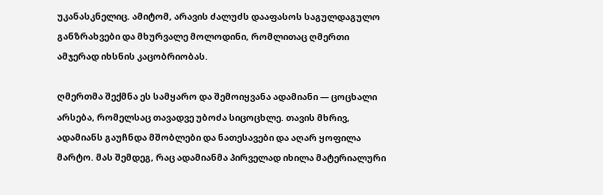უკანასკნელიც. ამიტომ, არავის ძალუძს დააფასოს საგულდაგულო განზრახვები და მხურვალე მოლოდინი, რომლითაც ღმერთი ამჯერად იხსნის კაცობრიობას.

ღმერთმა შექმნა ეს სამყარო და შემოიყვანა ადამიანი — ცოცხალი არსება, რომელსაც თავადვე უბოძა სიცოცხლე. თავის მხრივ, ადამიანს გაუჩნდა მშობლები და ნათესავები და აღარ ყოფილა მარტო. მას შემდეგ, რაც ადამიანმა პირველად იხილა მატერიალური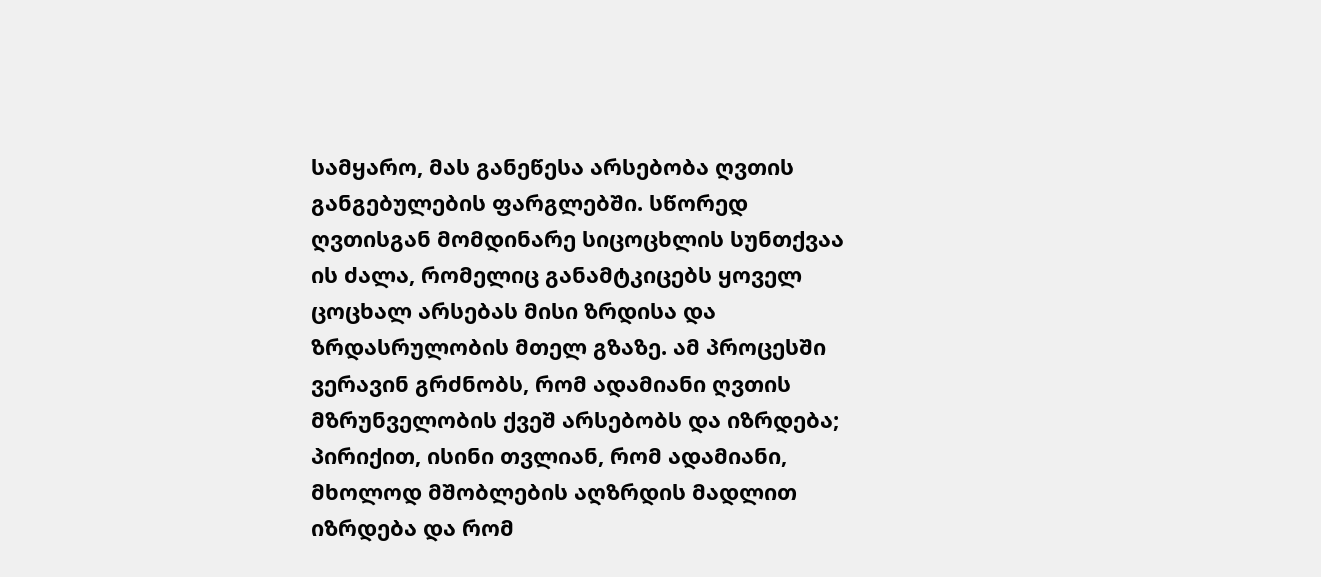სამყარო, მას განეწესა არსებობა ღვთის განგებულების ფარგლებში. სწორედ ღვთისგან მომდინარე სიცოცხლის სუნთქვაა ის ძალა, რომელიც განამტკიცებს ყოველ ცოცხალ არსებას მისი ზრდისა და ზრდასრულობის მთელ გზაზე. ამ პროცესში ვერავინ გრძნობს, რომ ადამიანი ღვთის მზრუნველობის ქვეშ არსებობს და იზრდება; პირიქით, ისინი თვლიან, რომ ადამიანი, მხოლოდ მშობლების აღზრდის მადლით იზრდება და რომ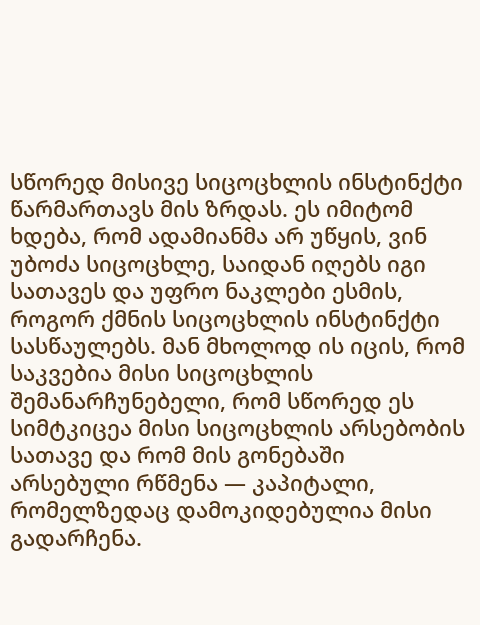სწორედ მისივე სიცოცხლის ინსტინქტი წარმართავს მის ზრდას. ეს იმიტომ ხდება, რომ ადამიანმა არ უწყის, ვინ უბოძა სიცოცხლე, საიდან იღებს იგი სათავეს და უფრო ნაკლები ესმის, როგორ ქმნის სიცოცხლის ინსტინქტი სასწაულებს. მან მხოლოდ ის იცის, რომ საკვებია მისი სიცოცხლის შემანარჩუნებელი, რომ სწორედ ეს სიმტკიცეა მისი სიცოცხლის არსებობის სათავე და რომ მის გონებაში არსებული რწმენა — კაპიტალი, რომელზედაც დამოკიდებულია მისი გადარჩენა.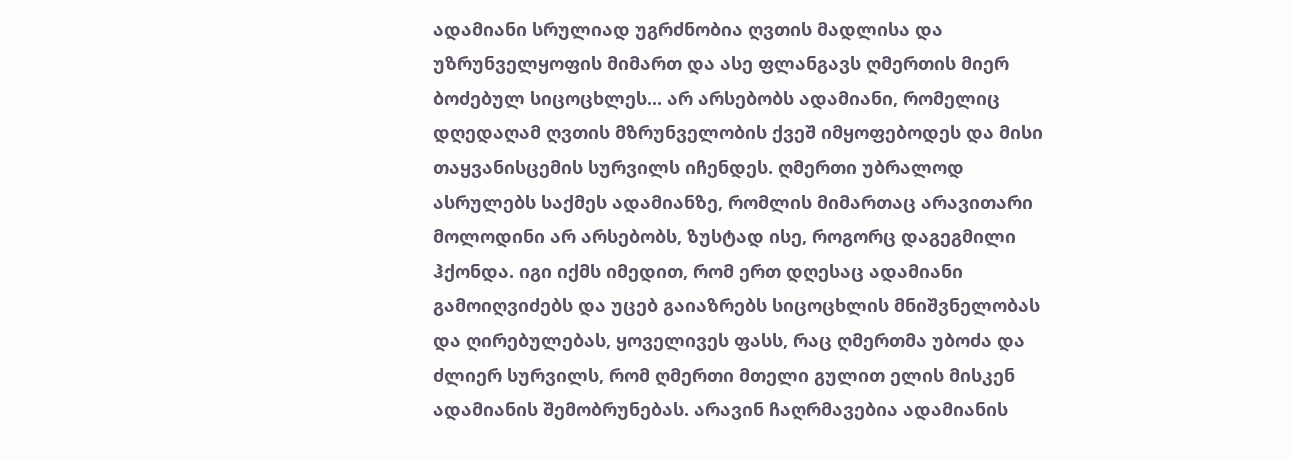ადამიანი სრულიად უგრძნობია ღვთის მადლისა და უზრუნველყოფის მიმართ და ასე ფლანგავს ღმერთის მიერ ბოძებულ სიცოცხლეს... არ არსებობს ადამიანი, რომელიც დღედაღამ ღვთის მზრუნველობის ქვეშ იმყოფებოდეს და მისი თაყვანისცემის სურვილს იჩენდეს. ღმერთი უბრალოდ ასრულებს საქმეს ადამიანზე, რომლის მიმართაც არავითარი მოლოდინი არ არსებობს, ზუსტად ისე, როგორც დაგეგმილი ჰქონდა. იგი იქმს იმედით, რომ ერთ დღესაც ადამიანი გამოიღვიძებს და უცებ გაიაზრებს სიცოცხლის მნიშვნელობას და ღირებულებას, ყოველივეს ფასს, რაც ღმერთმა უბოძა და ძლიერ სურვილს, რომ ღმერთი მთელი გულით ელის მისკენ ადამიანის შემობრუნებას. არავინ ჩაღრმავებია ადამიანის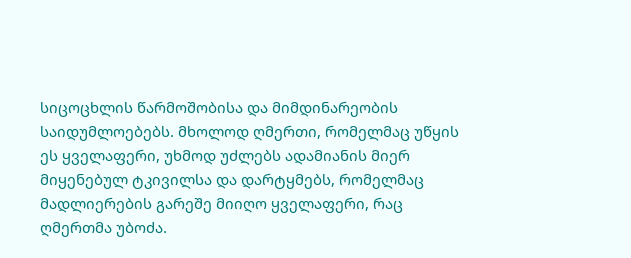სიცოცხლის წარმოშობისა და მიმდინარეობის საიდუმლოებებს. მხოლოდ ღმერთი, რომელმაც უწყის ეს ყველაფერი, უხმოდ უძლებს ადამიანის მიერ მიყენებულ ტკივილსა და დარტყმებს, რომელმაც მადლიერების გარეშე მიიღო ყველაფერი, რაც ღმერთმა უბოძა.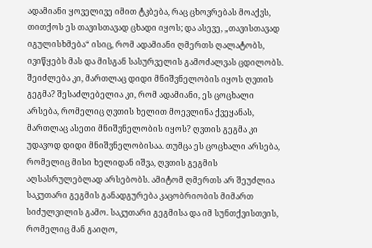ადამიანი ყოველივე იმით ტკბება, რაც ცხოვრებას მოაქვს, თითქოს ეს თავისთავად ცხადი იყოს; და ასევე, „თავისთავად იგულისხმება“ ისიც, რომ ადამიანი ღმერთს ღალატობს, ივიწყებს მას და მისგან სასურველის გამოძალვას ცდილობს. შეიძლება კი, მართლაც დიდი მნიშვნელობის იყოს ღვთის გეგმა? შესაძლებელია კი, რომ ადამიანი, ეს ცოცხალი არსება, რომელიც ღვთის ხელით მოევლინა ქვეყანას, მართლაც ასეთი მნიშვნელობის იყოს? ღვთის გეგმა კი უდავოდ დიდი მნიშვნელობისაა. თუმცა ეს ცოცხალი არსება, რომელიც მისი ხელიდან იშვა, ღვთის გეგმის აღსასრულებლად არსებობს. ამიტომ ღმერთს არ შეუძლია საკუთარი გეგმის განადგურება კაცობრიობის მიმართ სიძულვილის გამო. საკუთარი გეგმისა და იმ სუნთქვისთვის, რომელიც მან გაიღო,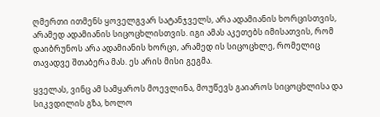ღმერთი ითმენს ყოველგვარ სატანჯველს, არა ადამიანის ხორცისთვის, არამედ ადამიანის სიცოცხლისთვის. იგი ამას აკეთებს იმისათვის, რომ დაიბრუნოს არა ადამიანის ხორცი, არამედ ის სიცოცხლე, რომელიც თავადვე შთაბერა მას. ეს არის მისი გეგმა.

ყველას, ვინც ამ სამყაროს მოევლინა, მოუწევს გაიაროს სიცოცხლისა და სიკვდილის გზა, ხოლო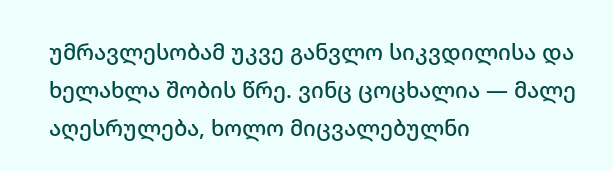უმრავლესობამ უკვე განვლო სიკვდილისა და ხელახლა შობის წრე. ვინც ცოცხალია — მალე აღესრულება, ხოლო მიცვალებულნი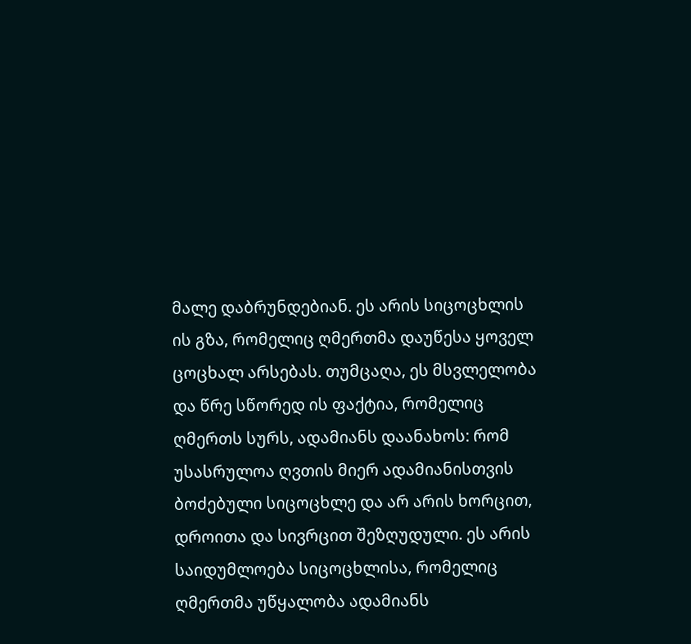მალე დაბრუნდებიან. ეს არის სიცოცხლის ის გზა, რომელიც ღმერთმა დაუწესა ყოველ ცოცხალ არსებას. თუმცაღა, ეს მსვლელობა და წრე სწორედ ის ფაქტია, რომელიც ღმერთს სურს, ადამიანს დაანახოს: რომ უსასრულოა ღვთის მიერ ადამიანისთვის ბოძებული სიცოცხლე და არ არის ხორცით, დროითა და სივრცით შეზღუდული. ეს არის საიდუმლოება სიცოცხლისა, რომელიც ღმერთმა უწყალობა ადამიანს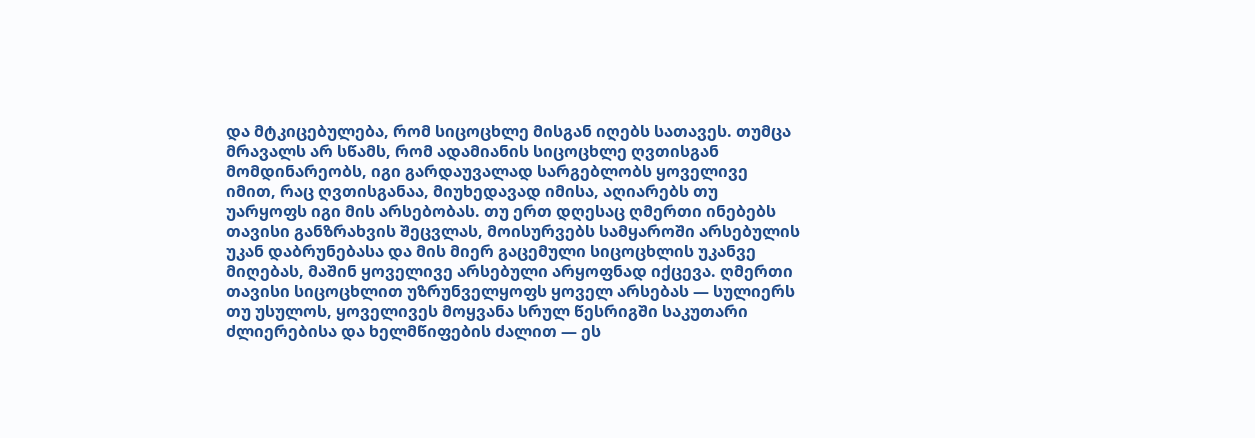და მტკიცებულება, რომ სიცოცხლე მისგან იღებს სათავეს. თუმცა მრავალს არ სწამს, რომ ადამიანის სიცოცხლე ღვთისგან მომდინარეობს, იგი გარდაუვალად სარგებლობს ყოველივე იმით, რაც ღვთისგანაა, მიუხედავად იმისა, აღიარებს თუ უარყოფს იგი მის არსებობას. თუ ერთ დღესაც ღმერთი ინებებს თავისი განზრახვის შეცვლას, მოისურვებს სამყაროში არსებულის უკან დაბრუნებასა და მის მიერ გაცემული სიცოცხლის უკანვე მიღებას, მაშინ ყოველივე არსებული არყოფნად იქცევა. ღმერთი თავისი სიცოცხლით უზრუნველყოფს ყოველ არსებას — სულიერს თუ უსულოს, ყოველივეს მოყვანა სრულ წესრიგში საკუთარი ძლიერებისა და ხელმწიფების ძალით — ეს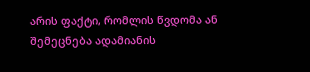არის ფაქტი, რომლის წვდომა ან შემეცნება ადამიანის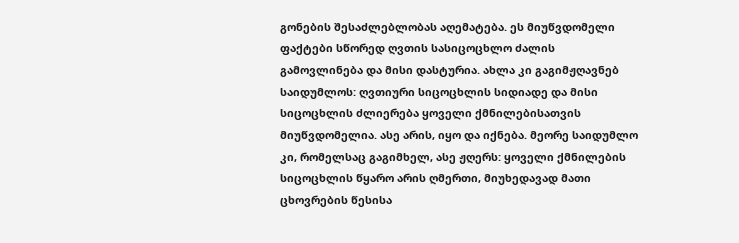გონების შესაძლებლობას აღემატება. ეს მიუწვდომელი ფაქტები სწორედ ღვთის სასიცოცხლო ძალის გამოვლინება და მისი დასტურია. ახლა კი გაგიმჟღავნებ საიდუმლოს: ღვთიური სიცოცხლის სიდიადე და მისი სიცოცხლის ძლიერება ყოველი ქმნილებისათვის მიუწვდომელია. ასე არის, იყო და იქნება. მეორე საიდუმლო კი, რომელსაც გაგიმხელ, ასე ჟღერს: ყოველი ქმნილების სიცოცხლის წყარო არის ღმერთი, მიუხედავად მათი ცხოვრების წესისა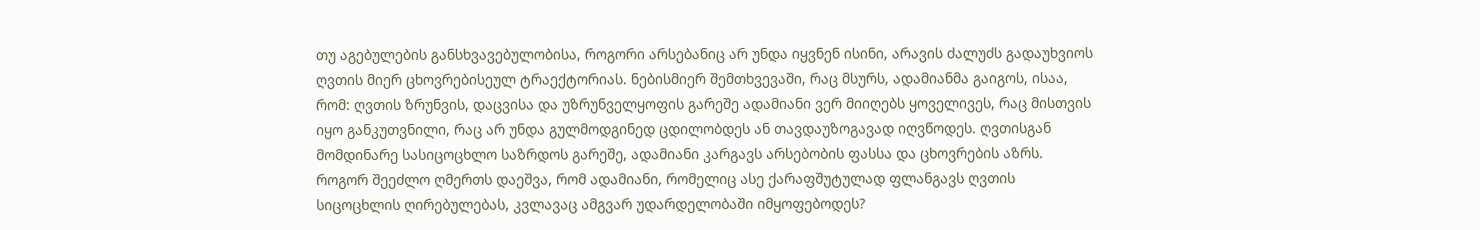თუ აგებულების განსხვავებულობისა, როგორი არსებანიც არ უნდა იყვნენ ისინი, არავის ძალუძს გადაუხვიოს ღვთის მიერ ცხოვრებისეულ ტრაექტორიას. ნებისმიერ შემთხვევაში, რაც მსურს, ადამიანმა გაიგოს, ისაა, რომ: ღვთის ზრუნვის, დაცვისა და უზრუნველყოფის გარეშე ადამიანი ვერ მიიღებს ყოველივეს, რაც მისთვის იყო განკუთვნილი, რაც არ უნდა გულმოდგინედ ცდილობდეს ან თავდაუზოგავად იღვწოდეს. ღვთისგან მომდინარე სასიცოცხლო საზრდოს გარეშე, ადამიანი კარგავს არსებობის ფასსა და ცხოვრების აზრს. როგორ შეეძლო ღმერთს დაეშვა, რომ ადამიანი, რომელიც ასე ქარაფშუტულად ფლანგავს ღვთის სიცოცხლის ღირებულებას, კვლავაც ამგვარ უდარდელობაში იმყოფებოდეს?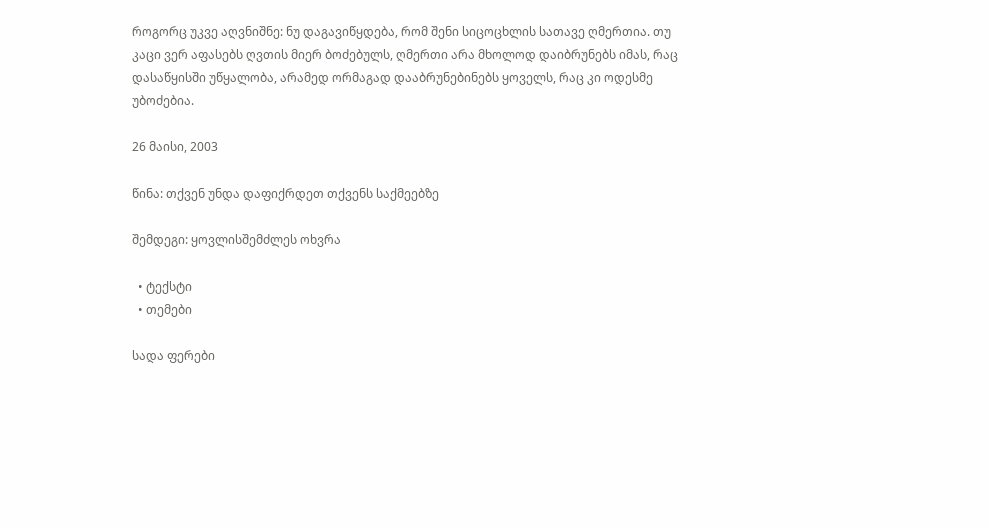როგორც უკვე აღვნიშნე: ნუ დაგავიწყდება, რომ შენი სიცოცხლის სათავე ღმერთია. თუ კაცი ვერ აფასებს ღვთის მიერ ბოძებულს, ღმერთი არა მხოლოდ დაიბრუნებს იმას, რაც დასაწყისში უწყალობა, არამედ ორმაგად დააბრუნებინებს ყოველს, რაც კი ოდესმე უბოძებია.

26 მაისი, 2003

წინა: თქვენ უნდა დაფიქრდეთ თქვენს საქმეებზე

შემდეგი: ყოვლისშემძლეს ოხვრა

  • ტექსტი
  • თემები

სადა ფერები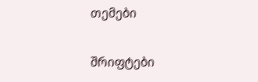თემები

შრიფტები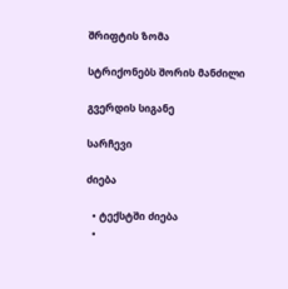შრიფტის ზომა

სტრიქონებს შორის მანძილი

გვერდის სიგანე

სარჩევი

ძიება

  • ტექსტში ძიება
  •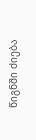წიგნში ძიება